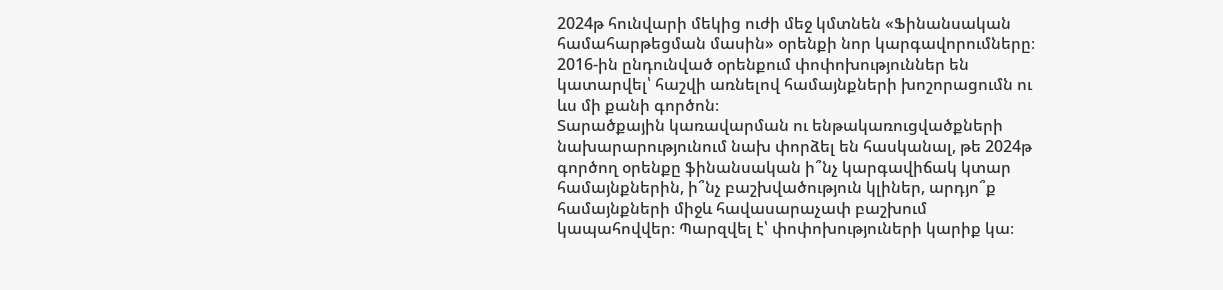2024թ հունվարի մեկից ուժի մեջ կմտնեն «Ֆինանսական համահարթեցման մասին» օրենքի նոր կարգավորումները։ 2016-ին ընդունված օրենքում փոփոխություններ են կատարվել՝ հաշվի առնելով համայնքների խոշորացումն ու ևս մի քանի գործոն։
Տարածքային կառավարման ու ենթակառուցվածքների նախարարությունում նախ փորձել են հասկանալ, թե 2024թ գործող օրենքը ֆինանսական ի՞նչ կարգավիճակ կտար համայնքներին, ի՞նչ բաշխվածություն կլիներ, արդյո՞ք համայնքների միջև հավասարաչափ բաշխում կապահովվեր։ Պարզվել է՝ փոփոխություների կարիք կա։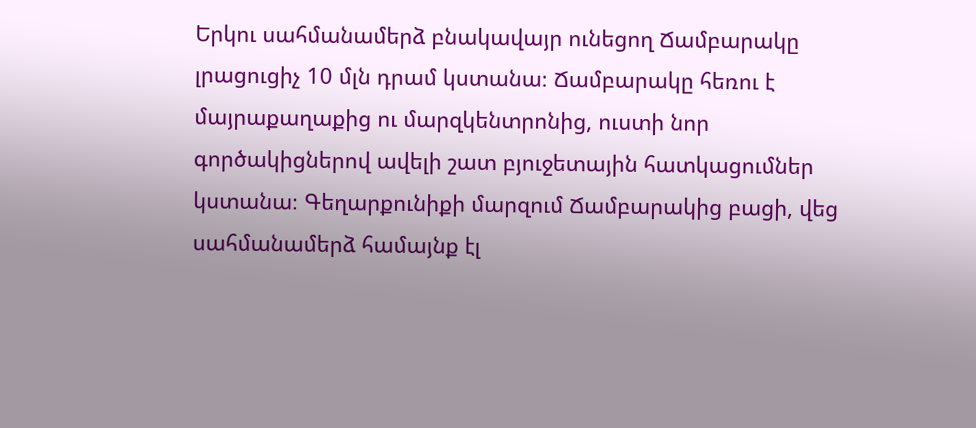Երկու սահմանամերձ բնակավայր ունեցող Ճամբարակը լրացուցիչ 10 մլն դրամ կստանա։ Ճամբարակը հեռու է մայրաքաղաքից ու մարզկենտրոնից, ուստի նոր գործակիցներով ավելի շատ բյուջետային հատկացումներ կստանա։ Գեղարքունիքի մարզում Ճամբարակից բացի, վեց սահմանամերձ համայնք էլ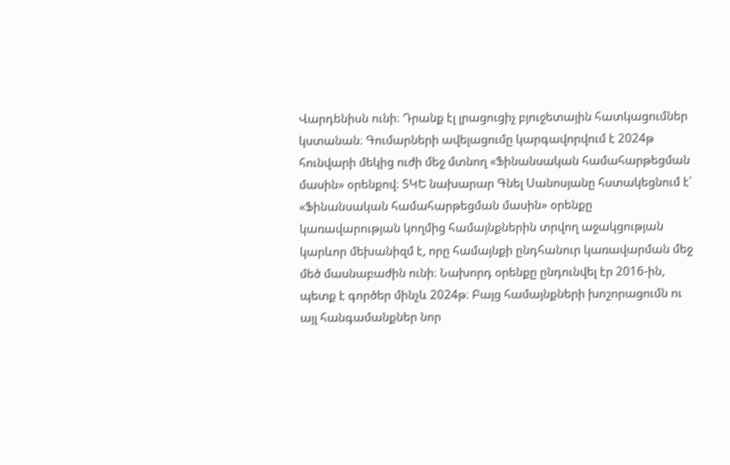Վարդենիսն ունի։ Դրանք էլ լրացուցիչ բյուջետային հատկացումներ կստանան։ Գումարների ավելացումը կարգավորվում է 2024թ հունվարի մեկից ուժի մեջ մտնող «Ֆինանսական համահարթեցման մասին» օրենքով։ ՏԿԵ նախարար Գնել Սանոսյանը հստակեցնում է՝ «Ֆինանսական համահարթեցման մասին» օրենքը կառավարության կողմից համայնքներին տրվող աջակցության կարևոր մեխանիզմ է, որը համայնքի ընդհանուր կառավարման մեջ մեծ մասնաբաժին ունի։ Նախորդ օրենքը ընդունվել էր 2016-ին, պետք է գործեր մինչև 2024թ։ Բայց համայնքների խոշորացումն ու այլ հանգամանքներ նոր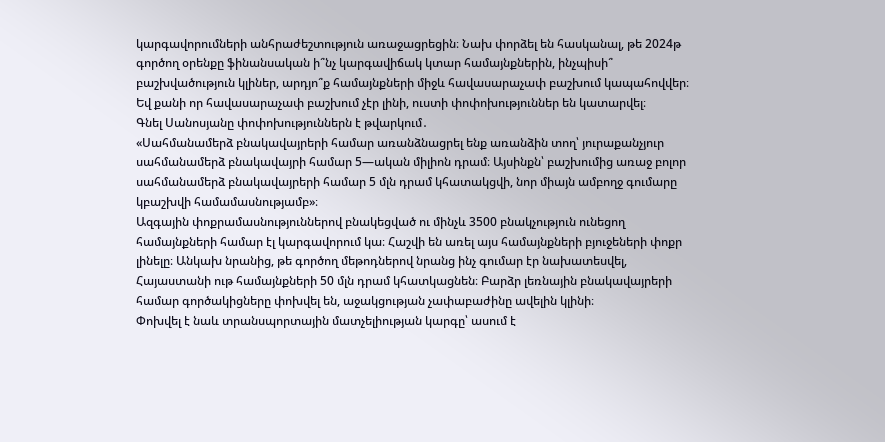կարգավորումների անհրաժեշտություն առաջացրեցին։ Նախ փորձել են հասկանալ, թե 2024թ գործող օրենքը ֆինանսական ի՞նչ կարգավիճակ կտար համայնքներին, ինչպիսի՞ բաշխվածություն կլիներ, արդյո՞ք համայնքների միջև հավասարաչափ բաշխում կապահովվեր։ Եվ քանի որ հավասարաչափ բաշխում չէր լինի, ուստի փոփոխություններ են կատարվել։
Գնել Սանոսյանը փոփոխություններն է թվարկում․
«Սահմանամերձ բնակավայրերի համար առանձնացրել ենք առանձին տող՝ յուրաքանչյուր սահմանամերձ բնակավայրի համար 5—ական միլիոն դրամ։ Այսինքն՝ բաշխումից առաջ բոլոր սահմանամերձ բնակավայրերի համար 5 մլն դրամ կհատակցվի, նոր միայն ամբողջ գումարը կբաշխվի համամասնությամբ»։
Ազգային փոքրամասնություններով բնակեցված ու մինչև 3500 բնակչություն ունեցող համայնքների համար էլ կարգավորում կա։ Հաշվի են առել այս համայնքների բյուջեների փոքր լինելը։ Անկախ նրանից, թե գործող մեթոդներով նրանց ինչ գումար էր նախատեսվել, Հայաստանի ութ համայնքների 50 մլն դրամ կհատկացնեն։ Բարձր լեռնային բնակավայրերի համար գործակիցները փոխվել են, աջակցության չափաբաժինը ավելին կլինի։
Փոխվել է նաև տրանսպորտային մատչելիության կարգը՝ ասում է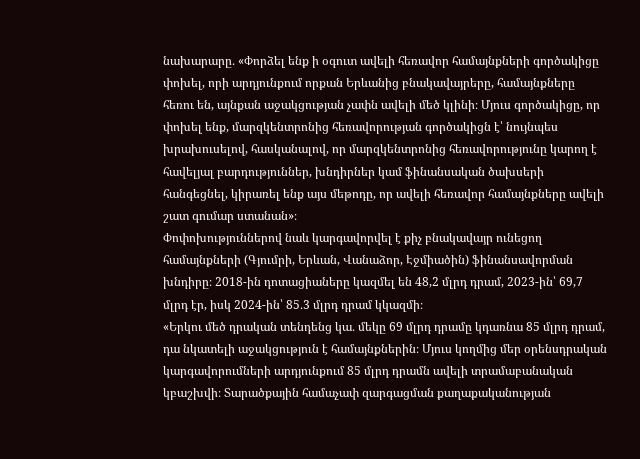նախարարը․ «Փորձել ենք ի օգուտ ավելի հեռավոր համայնքների գործակիցը փոխել, որի արդյունքում որքան Երևանից բնակավայրերը, համայնքները հեռու են, այնքան աջակցության չափն ավելի մեծ կլինի։ Մյուս գործակիցը, որ փոխել ենք, մարզկենտրոնից հեռավորության գործակիցն է՝ նույնպես խրախուսելով, հասկանալով, որ մարզկենտրոնից հեռավորությունը կարող է հավելյալ բարդություններ, խնդիրներ կամ ֆինանսական ծախսերի հանգեցնել, կիրառել ենք այս մեթոդը, որ ավելի հեռավոր համայնքները ավելի շատ գումար ստանան»։
Փոփոխություններով նաև կարգավորվել է քիչ բնակավայր ունեցող համայնքների (Գյումրի, Երևան, Վանաձոր, Էջմիածին) ֆինանսավորման խնդիրը։ 2018-ին դոտացիաները կազմել են 48,2 մլրդ դրամ, 2023-ին՝ 69,7 մլրդ էր, իսկ 2024-ին՝ 85․3 մլրդ դրամ կկազմի։
«Երկու մեծ դրական տենդենց կա․ մեկը 69 մլրդ դրամը կդառնա 85 մլրդ դրամ, դա նկատելի աջակցություն է համայնքներին։ Մյուս կողմից մեր օրենսդրական կարգավորումների արդյունքում 85 մլրդ դրամն ավելի տրամաբանական կբաշխվի։ Տարածքային համաչափ զարգացման քաղաքականության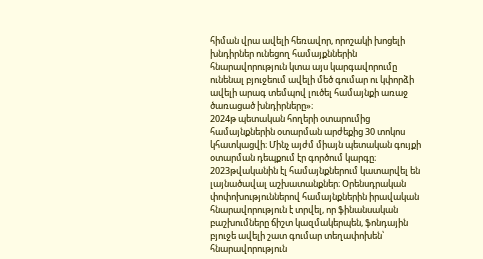հիման վրա ավելի հեռավոր, որոշակի խոցելի խնդիրներ ունեցող համայքններին հնարավորություն կտա այս կարգավորումը ունենալ բյուջեում ավելի մեծ գումար ու կփորձի ավելի արագ տեմպով լուծել համայնքի առաջ ծառացած խնդիրները»։
2024թ պետական հողերի օտարումից համայնքներին օտարման արժեքից 30 տոկոս կհատկացվի։ Մինչ այժմ միայն պետական գույքի օտարման դեպքում էր գործում կարգը։ 2023թվականին էլ համայնքներում կատարվել են լայնածավալ աշխատանքներ։ Օրենսդրական փոփոխություններով համայնքներին իրավական հնարավորություն է տրվել, որ ֆինանսական բաշխումները ճիշտ կազմակերպեն, ֆոնդային բյուջե ավելի շատ գումար տեղափոխեն՝ հնարավորություն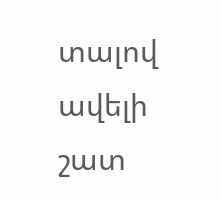տալով ավելի շատ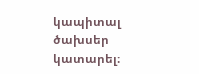կապիտալ ծախսեր կատարել։